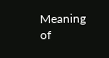Meaning of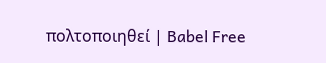πολτοποιηθεί | Babel Free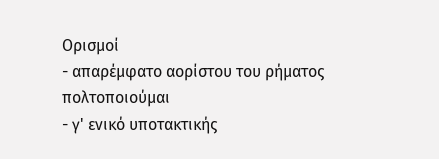Ορισμοί
- απαρέμφατο αορίστου του ρήματος πολτοποιούμαι
- γ' ενικό υποτακτικής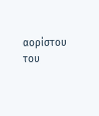αορίστου του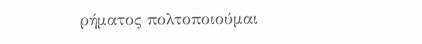ρήματος πολτοποιούμαι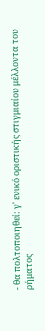- θα πολτοποιηθεί: γ' ενικό οριστικής στιγμιαίου μέλλοντα του ρήματος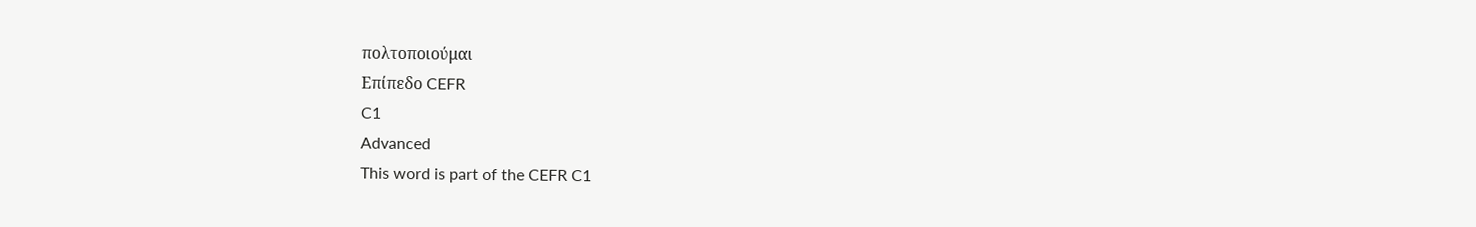πολτοποιούμαι
Επίπεδο CEFR
C1
Advanced
This word is part of the CEFR C1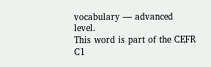vocabulary — advanced level.
This word is part of the CEFR C1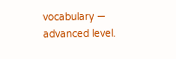vocabulary — advanced level.